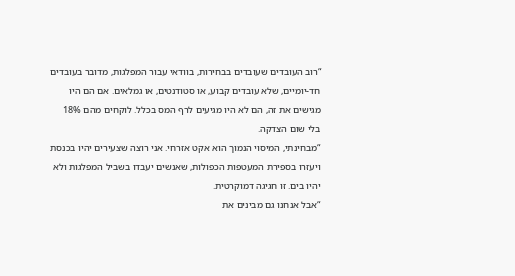“רוב העובדים שעובדים בבחירות, בוודאי עבור המפלגות, מדובר בעובדים חד-יומיים, שלא עובדים קבוע, או סטודנטים, או גמלאים. אם הם היו מגישים את זה, הם לא היו מגיעים לרף המס בכלל. לוקחים מהם 18% בלי שום הצדקה.
“מבחינתי, המיסוי הנמוך הוא אקט אזרחי. אני רוצה שצעירים יהיו בכנסת ויעזרו בספירת המעטפות הכפולות, שאנשים יעבדו בשביל המפלגות ולא יהיו בים. זו חגיגה דמוקרטית.
“אבל אנחנו גם מבינים את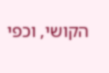הקושי, וכפי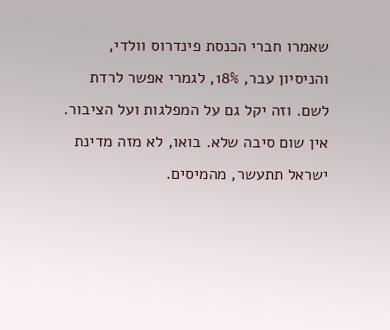שאמרו חברי הכנסת פינדרוס וולדי, והניסיון עבר, 18%, לגמרי אפשר לרדת לשם. וזה יקל גם על המפלגות ועל הציבור. אין שום סיבה שלא. בואו, לא מזה מדינת ישראל תתעשר, מהמיסים.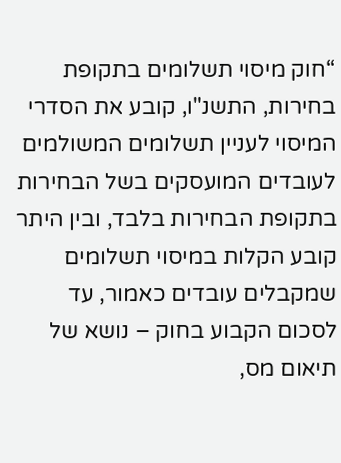“חוק מיסוי תשלומים בתקופת בחירות, התשנ"ו, קובע את הסדרי המיסוי לעניין תשלומים המשולמים לעובדים המועסקים בשל הבחירות בתקופת הבחירות בלבד, ובין היתר קובע הקלות במיסוי תשלומים שמקבלים עובדים כאמור, עד לסכום הקבוע בחוק – נושא של תיאום מס,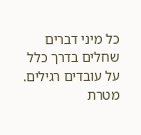כל מיני דברים שחלים בדרך כלל על עובדים רגילים. מטרת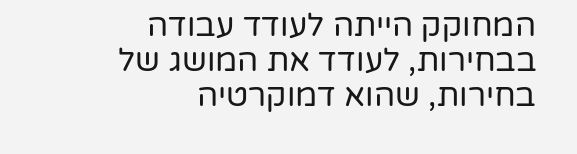המחוקק הייתה לעודד עבודה בבחירות, לעודד את המושג של בחירות, שהוא דמוקרטיה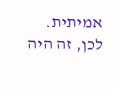אמיתית. לכן, זה היה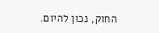החוק, נכון להיום.